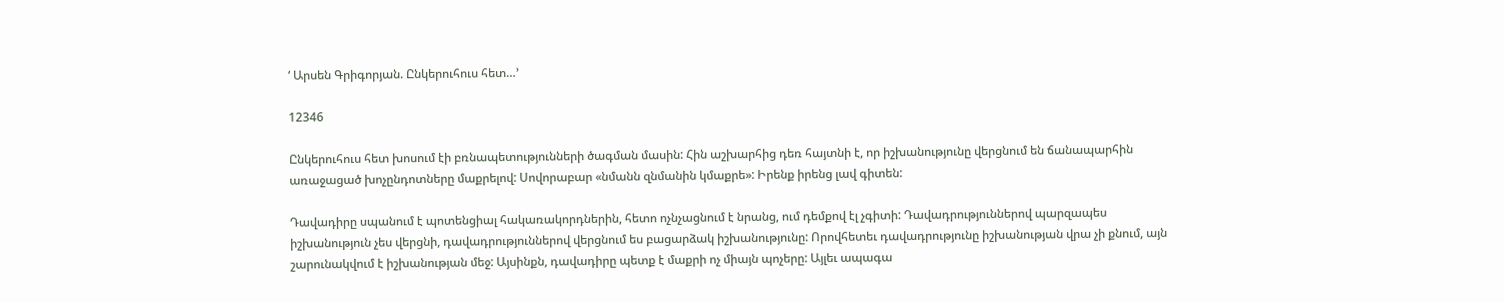‘ Արսեն Գրիգորյան. Ընկերուհուս հետ…’

12346

Ընկերուհուս հետ խոսում էի բռնապետությունների ծագման մասին: Հին աշխարհից դեռ հայտնի է, որ իշխանությունը վերցնում են ճանապարհին առաջացած խոչընդոտները մաքրելով: Սովորաբար «նմանն զնմանին կմաքրե»: Իրենք իրենց լավ գիտեն:

Դավադիրը սպանում է պոտենցիալ հակառակորդներին, հետո ոչնչացնում է նրանց, ում դեմքով էլ չգիտի: Դավադրություններով պարզապես իշխանություն չես վերցնի, դավադրություններով վերցնում ես բացարձակ իշխանությունը: Որովհետեւ դավադրությունը իշխանության վրա չի քնում, այն շարունակվում է իշխանության մեջ: Այսինքն, դավադիրը պետք է մաքրի ոչ միայն պոչերը: Այլեւ ապագա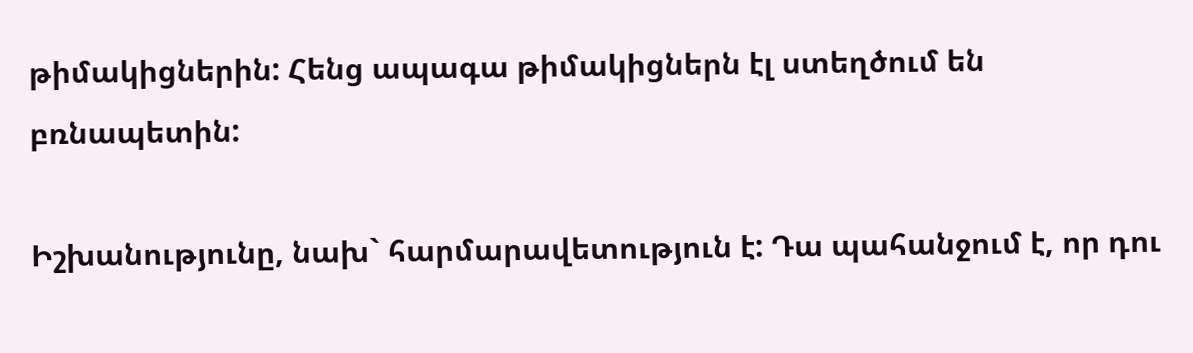թիմակիցներին: Հենց ապագա թիմակիցներն էլ ստեղծում են բռնապետին:

Իշխանությունը, նախ` հարմարավետություն է: Դա պահանջում է, որ դու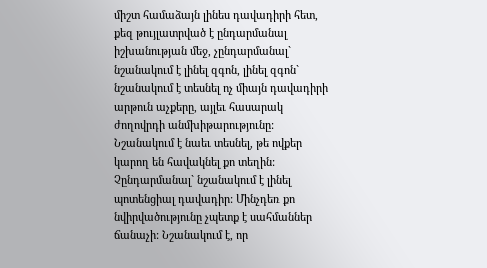միշտ համաձայն լինես դավադիրի հետ, քեզ թույլատրված է ընդարմանալ իշխանության մեջ, չընդարմանալ` նշանակում է լինել զգոն, լինել զգոն` նշանակում է տեսնել ոչ միայն դավադիրի արթուն աչքերը, այլեւ հասարակ ժողովրդի անմխիթարությունը: Նշանակում է նաեւ տեսնել, թե ովքեր կարող են հավակնել քո տեղին: Չընդարմանալ` նշանակում է լինել պոտենցիալ դավադիր: Մինչդեռ քո նվիրվածությունը չպետք է սահմաններ ճանաչի: Նշանակում է, որ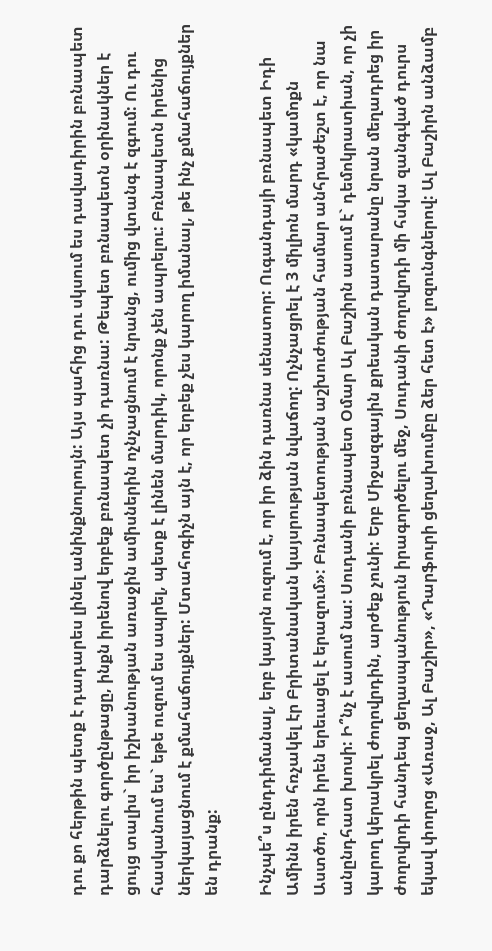դու քո հերթին պետք է դադարես լինել անինքնուրույն: Այս պահից դու սկսում ես դավադիրին բռնապետ դարձնելու գործընթացը, ինքն իրենով երբեք բռնապետ չի դառնա: Թեպետ բռնապետն օրինակներ է ցույց տալիս` իր իշխանության առաջին ամիսներին ոչնչացնում է նրանց, ումից վտանգ է զգում: Ու դու հասկանում ես` եթե ուզում ես ապրել, պետք է լինեն մարդիկ, որոնք չեն ապրելու: Բռնապետն իրենից ներկայացնում է քմահաճույքներ: Մտահոգիչն այն է, որ երբեք չես կարող իմանալ, թե ինչ քմահաճույքներ են դրանք:

Ինչպե՞ս ընդդիմանալ, երբ կայսրն ուզում է, որ իր ձին դառնա սենատոր: Ուգանդայի բռնապետ Իդի Ամինն իրեն հռչակել էր Բրիտանական կայսրության նվաճող: Ոչնչացրել է 3 միլիոն մարդ «կամոքն Աստծո, որն իրեն երեւացել է երազում»: Բռնապետության աշխուժության համար անհրաժեշտ է, որ նա անընդհատ խոսի: Ի՞նչ է ասում նա: Սուդանի բռնապետ Օմար Ալ Բաշիրն ասում է` դեմոկրատիան, որ չի կարող կերակրել ժողովրդին, արժեք չունի: Երբ Միջազգային քրեական դատարանը նրան մեղադրեց իր ժողովրդի հանդեպ ցեղասպանություն իրագործելու մեջ, Սուդանի ժողովրդի մի հսկա զանգված դուրս եկավ փողոց «Առաջ, Ալ Բաշիր», «Դարֆուրի ցեղախումբը ձեր հետ է» լոզունգներով: Ալ Բաշիրն անձամբ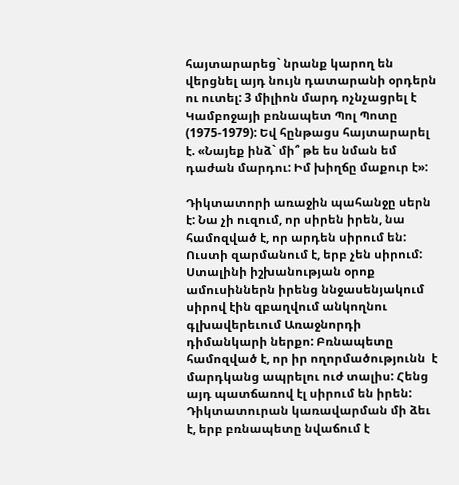հայտարարեց` նրանք կարող են վերցնել այդ նույն դատարանի օրդերն ու ուտել: 3 միլիոն մարդ ոչնչացրել է Կամբոջայի բռնապետ Պոլ Պոտը (1975-1979): Եվ հընթացս հայտարարել է. «Նայեք ինձ` մի՞ թե ես նման եմ դաժան մարդու: Իմ խիղճը մաքուր է»:

Դիկտատորի առաջին պահանջը սերն է: Նա չի ուզում, որ սիրեն իրեն, նա համոզված է, որ արդեն սիրում են: Ուստի զարմանում է, երբ չեն սիրում: Ստալինի իշխանության օրոք ամուսիններն իրենց ննջասենյակում սիրով էին զբաղվում անկողնու գլխավերեւում Առաջնորդի դիմանկարի ներքո: Բռնապետը համոզված է, որ իր ողորմածությունն  է մարդկանց ապրելու ուժ տալիս: Հենց այդ պատճառով էլ սիրում են իրեն: Դիկտատուրան կառավարման մի ձեւ է, երբ բռնապետը նվաճում է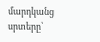մարդկանց սրտերը՝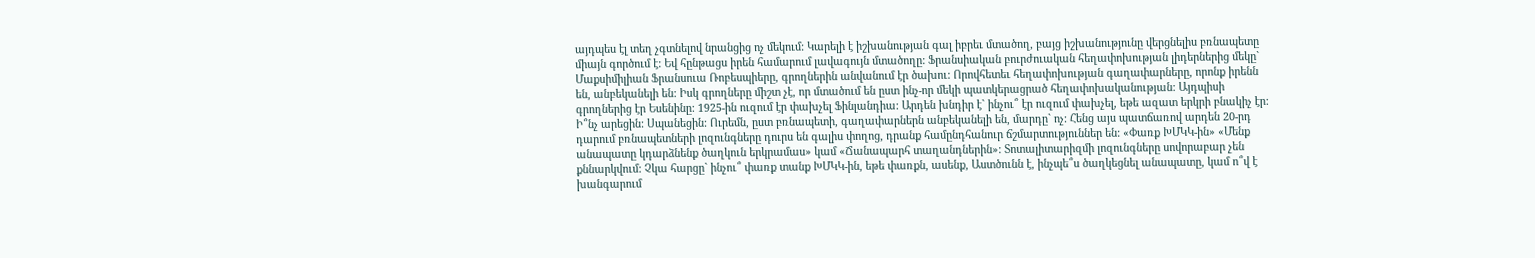այդպես էլ տեղ չգտնելով նրանցից ոչ մեկում: Կարելի է իշխանության գալ իբրեւ մտածող, բայց իշխանությունը վերցնելիս բռնապետը միայն գործում է: Եվ հընթացս իրեն համարում լավագույն մտածողը: Ֆրանսիական բուրժուական հեղափոխության լիդերներից մեկը` Մաքսիմիլիան Ֆրանսուա Ռոբեսպիերը, գրողներին անվանում էր ծախու: Որովհետեւ հեղափոխության գաղափարները, որոնք իրենն են, անբեկանելի են: Իսկ գրողները միշտ չէ, որ մտածում են ըստ ինչ-որ մեկի պատկերացրած հեղափոխականության: Այդպիսի գրողներից էր Եսենինը: 1925-ին ուզում էր փախչել Ֆինլանդիա: Արդեն խնդիր է` ինչու՞ էր ուզում փախչել, եթե ազատ երկրի բնակիչ էր: Ի՞նչ արեցին: Սպանեցին: Ուրեմն, ըստ բռնապետի, գաղափարներն անբեկանելի են, մարդը` ոչ: Հենց այս պատճառով արդեն 20-րդ դարում բռնապետների լոզունգները դուրս են գալիս փողոց, դրանք համընդհանուր ճշմարտություններ են: «Փառք ԽՄԿԿ-ին» «Մենք անապատը կդարձնենք ծաղկուն երկրամաս» կամ «Ճանապարհ տաղանդներին»: Տոտալիտարիզմի լոզունգները սովորաբար չեն քննարկվում: Չկա հարցը` ինչու՞ փառք տանք ԽՄԿԿ-ին, եթե փառքն, ասենք, Աստծունն է, ինչպե՞ս ծաղկեցնել անապատը, կամ ո՞վ է խանգարում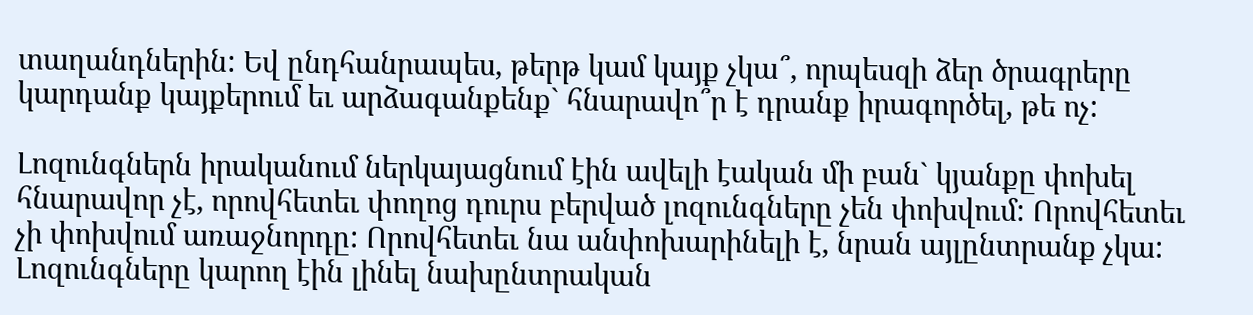տաղանդներին: Եվ ընդհանրապես, թերթ կամ կայք չկա՞, որպեսզի ձեր ծրագրերը կարդանք կայքերում եւ արձագանքենք` հնարավո՞ր է դրանք իրագործել, թե ոչ:

Լոզունգներն իրականում ներկայացնում էին ավելի էական մի բան` կյանքը փոխել հնարավոր չէ, որովհետեւ փողոց դուրս բերված լոզունգները չեն փոխվում: Որովհետեւ չի փոխվում առաջնորդը: Որովհետեւ նա անփոխարինելի է, նրան այլընտրանք չկա: Լոզունգները կարող էին լինել նախընտրական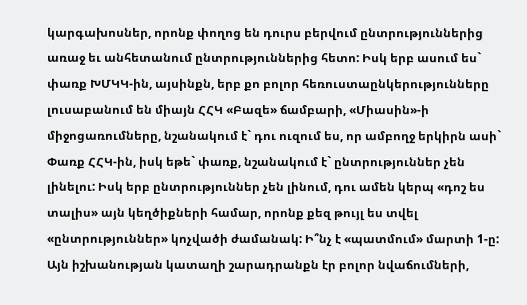կարգախոսներ, որոնք փողոց են դուրս բերվում ընտրություններից առաջ եւ անհետանում ընտրություններից հետո: Իսկ երբ ասում ես` փառք ԽՄԿԿ-ին, այսինքն, երբ քո բոլոր հեռուստաընկերությունները լուսաբանում են միայն ՀՀԿ «Բազե» ճամբարի, «Միասին»-ի միջոցառումները, նշանակում է` դու ուզում ես, որ ամբողջ երկիրն ասի` Փառք ՀՀԿ-ին, իսկ եթե` փառք, նշանակում է` ընտրություններ չեն լինելու: Իսկ երբ ընտրություններ չեն լինում, դու ամեն կերպ «դոշ ես տալիս» այն կեղծիքների համար, որոնք քեզ թույլ ես տվել «ընտրություններ» կոչվածի ժամանակ: Ի՞նչ է «պատմում» մարտի 1-ը: Այն իշխանության կատաղի շարադրանքն էր բոլոր նվաճումների,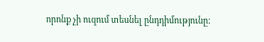որոնք չի ուզում տեսնել ընդդիմությունը: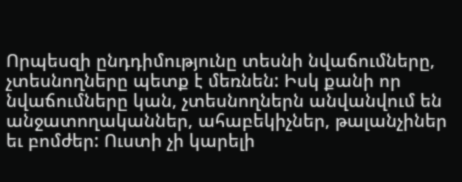Որպեսզի ընդդիմությունը տեսնի նվաճումները, չտեսնողները պետք է մեռնեն: Իսկ քանի որ նվաճումները կան, չտեսնողներն անվանվում են անջատողականներ, ահաբեկիչներ, թալանչիներ եւ բոմժեր: Ուստի չի կարելի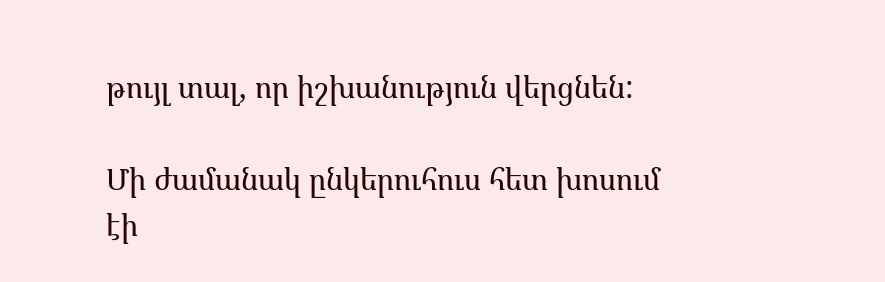թույլ տալ, որ իշխանություն վերցնեն:

Մի ժամանակ ընկերուհուս հետ խոսում էի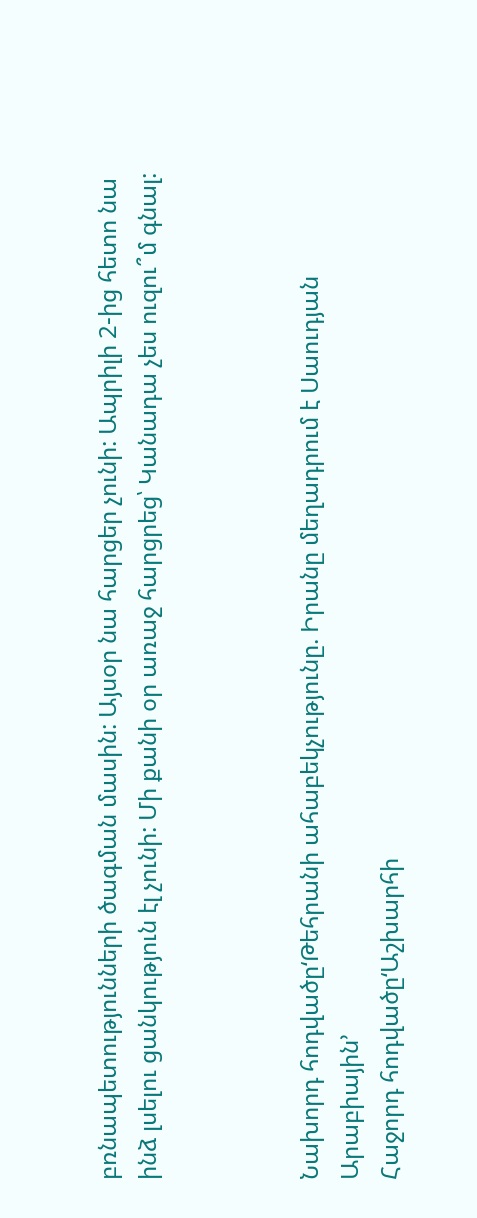բռնապետությունների ծագման մասին: Այսօր նա հարցեր չունի: Ապրիլի 2-ից հետո նա ինձ լսելու ցանկություն էլ չունի: Մի քանի օր առաջ հարցրեց՝ Կանադա չես ուզու՞մ գնալ:



Նախորդ հոդվածը‘Թեհրանի ահաբեկչությունը. Իրանը մեղադրում է Սաուդյան Արաբիային’
Հաջորդ հոդվածը‘Աշխարհի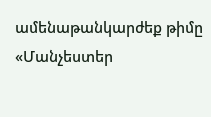ամենաթանկարժեք թիմը «Մանչեստեր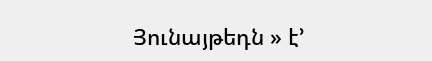Յունայթեդն » է’